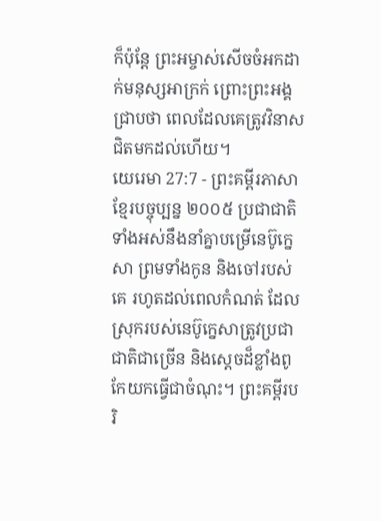ក៏ប៉ុន្តែ ព្រះអម្ចាស់សើចចំអកដាក់មនុស្សអាក្រក់ ព្រោះព្រះអង្គជ្រាបថា ពេលដែលគេត្រូវវិនាស ជិតមកដល់ហើយ។
យេរេមា 27:7 - ព្រះគម្ពីរភាសាខ្មែរបច្ចុប្បន្ន ២០០៥ ប្រជាជាតិទាំងអស់នឹងនាំគ្នាបម្រើនេប៊ូក្នេសា ព្រមទាំងកូន និងចៅរបស់គេ រហូតដល់ពេលកំណត់ ដែលស្រុករបស់នេប៊ូក្នេសាត្រូវប្រជាជាតិជាច្រើន និងស្ដេចដ៏ខ្លាំងពូកែយកធ្វើជាចំណុះ។ ព្រះគម្ពីរបរិ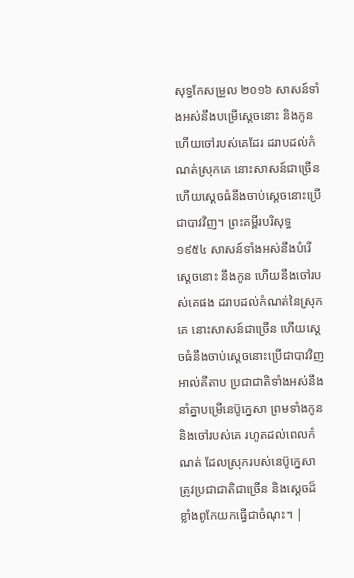សុទ្ធកែសម្រួល ២០១៦ សាសន៍ទាំងអស់នឹងបម្រើស្តេចនោះ និងកូន ហើយចៅរបស់គេដែរ ដរាបដល់កំណត់ស្រុកគេ នោះសាសន៍ជាច្រើន ហើយស្តេចធំនឹងចាប់ស្តេចនោះប្រើជាបាវវិញ។ ព្រះគម្ពីរបរិសុទ្ធ ១៩៥៤ សាសន៍ទាំងអស់នឹងបំរើស្តេចនោះ នឹងកូន ហើយនឹងចៅរបស់គេផង ដរាបដល់កំណត់នៃស្រុកគេ នោះសាសន៍ជាច្រើន ហើយស្តេចធំនឹងចាប់ស្តេចនោះប្រើជាបាវវិញ អាល់គីតាប ប្រជាជាតិទាំងអស់នឹងនាំគ្នាបម្រើនេប៊ូក្នេសា ព្រមទាំងកូន និងចៅរបស់គេ រហូតដល់ពេលកំណត់ ដែលស្រុករបស់នេប៊ូក្នេសាត្រូវប្រជាជាតិជាច្រើន និងស្ដេចដ៏ខ្លាំងពូកែយកធ្វើជាចំណុះ។ |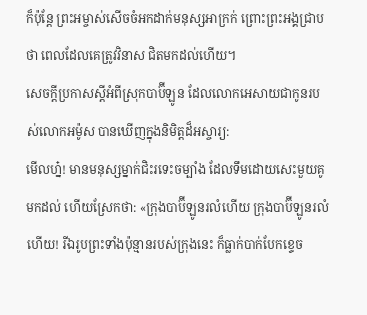ក៏ប៉ុន្តែ ព្រះអម្ចាស់សើចចំអកដាក់មនុស្សអាក្រក់ ព្រោះព្រះអង្គជ្រាបថា ពេលដែលគេត្រូវវិនាស ជិតមកដល់ហើយ។
សេចក្ដីប្រកាសស្ដីអំពីស្រុកបាប៊ីឡូន ដែលលោកអេសាយជាកូនរបស់លោកអម៉ូស បានឃើញក្នុងនិមិត្តដ៏អស្ចារ្យ:
មើលហ្ន៎! មានមនុស្សម្នាក់ជិះរទេះចម្បាំង ដែលទឹមដោយសេះមួយគូ មកដល់ ហើយស្រែកថា: «ក្រុងបាប៊ីឡូនរលំហើយ ក្រុងបាប៊ីឡូនរលំហើយ! រីឯរូបព្រះទាំងប៉ុន្មានរបស់ក្រុងនេះ ក៏ធ្លាក់បាក់បែកខ្ទេច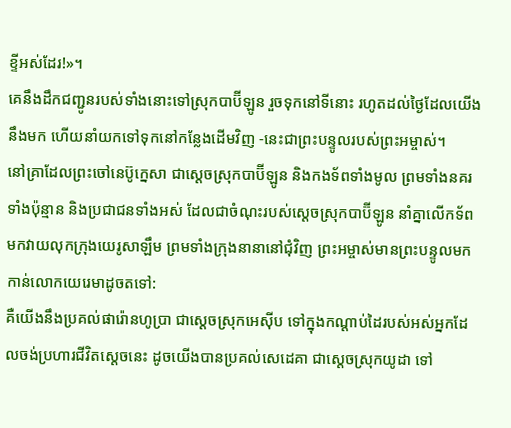ខ្ទីអស់ដែរ!»។
គេនឹងដឹកជញ្ជូនរបស់ទាំងនោះទៅស្រុកបាប៊ីឡូន រួចទុកនៅទីនោះ រហូតដល់ថ្ងៃដែលយើងនឹងមក ហើយនាំយកទៅទុកនៅកន្លែងដើមវិញ -នេះជាព្រះបន្ទូលរបស់ព្រះអម្ចាស់។
នៅគ្រាដែលព្រះចៅនេប៊ូក្នេសា ជាស្ដេចស្រុកបាប៊ីឡូន និងកងទ័ពទាំងមូល ព្រមទាំងនគរទាំងប៉ុន្មាន និងប្រជាជនទាំងអស់ ដែលជាចំណុះរបស់ស្ដេចស្រុកបាប៊ីឡូន នាំគ្នាលើកទ័ពមកវាយលុកក្រុងយេរូសាឡឹម ព្រមទាំងក្រុងនានានៅជុំវិញ ព្រះអម្ចាស់មានព្រះបន្ទូលមកកាន់លោកយេរេមាដូចតទៅ:
គឺយើងនឹងប្រគល់ផារ៉ោនហូប្រា ជាស្ដេចស្រុកអេស៊ីប ទៅក្នុងកណ្ដាប់ដៃរបស់អស់អ្នកដែលចង់ប្រហារជីវិតស្ដេចនេះ ដូចយើងបានប្រគល់សេដេគា ជាស្ដេចស្រុកយូដា ទៅ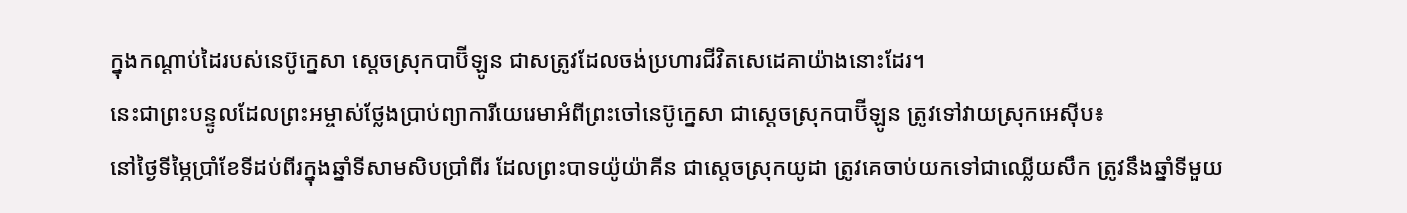ក្នុងកណ្ដាប់ដៃរបស់នេប៊ូក្នេសា ស្ដេចស្រុកបាប៊ីឡូន ជាសត្រូវដែលចង់ប្រហារជីវិតសេដេគាយ៉ាងនោះដែរ។
នេះជាព្រះបន្ទូលដែលព្រះអម្ចាស់ថ្លែងប្រាប់ព្យាការីយេរេមាអំពីព្រះចៅនេប៊ូក្នេសា ជាស្ដេចស្រុកបាប៊ីឡូន ត្រូវទៅវាយស្រុកអេស៊ីប៖
នៅថ្ងៃទីម្ភៃប្រាំខែទីដប់ពីរក្នុងឆ្នាំទីសាមសិបប្រាំពីរ ដែលព្រះបាទយ៉ូយ៉ាគីន ជាស្ដេចស្រុកយូដា ត្រូវគេចាប់យកទៅជាឈ្លើយសឹក ត្រូវនឹងឆ្នាំទីមួយ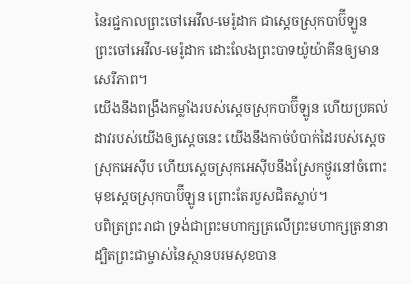នៃរជ្ជកាលព្រះចៅអេវីល-មេរ៉ូដាក ជាស្ដេចស្រុកបាប៊ីឡូន ព្រះចៅអេវីល-មេរ៉ូដាក ដោះលែងព្រះបាទយ៉ូយ៉ាគីនឲ្យមានសេរីភាព។
យើងនឹងពង្រឹងកម្លាំងរបស់ស្ដេចស្រុកបាប៊ីឡូន ហើយប្រគល់ដាវរបស់យើងឲ្យស្ដេចនេះ យើងនឹងកាច់បំបាក់ដៃរបស់ស្ដេចស្រុកអេស៊ីប ហើយស្ដេចស្រុកអេស៊ីបនឹងស្រែកថ្ងូរនៅចំពោះមុខស្ដេចស្រុកបាប៊ីឡូន ព្រោះតែរបួសជិតស្លាប់។
បពិត្រព្រះរាជា ទ្រង់ជាព្រះមហាក្សត្រលើព្រះមហាក្សត្រនានា ដ្បិតព្រះជាម្ចាស់នៃស្ថានបរមសុខបាន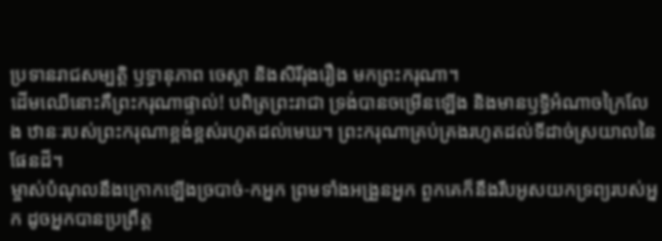ប្រទានរាជសម្បត្តិ ឫទ្ធានុភាព ចេស្ដា និងសិរីរុងរឿង មកព្រះករុណា។
ដើមឈើនោះគឺព្រះករុណាផ្ទាល់! បពិត្រព្រះរាជា ទ្រង់បានចម្រើនឡើង និងមានឫទ្ធិអំណាចក្រៃលែង ឋានៈរបស់ព្រះករុណាខ្ពង់ខ្ពស់រហូតដល់មេឃ។ ព្រះករុណាគ្រប់គ្រងរហូតដល់ទីដាច់ស្រយាលនៃផែនដី។
ម្ចាស់បំណុលនឹងក្រោកឡើងច្របាច់-កអ្នក ព្រមទាំងអង្រួនអ្នក ពួកគេក៏នឹងរឹបអូសយកទ្រព្យរបស់អ្នក ដូចអ្នកបានប្រព្រឹត្ត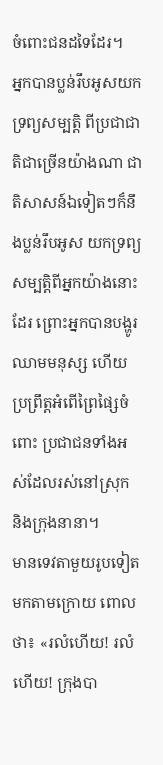ចំពោះជនដទៃដែរ។
អ្នកបានប្លន់រឹបអូសយកទ្រព្យសម្បត្តិ ពីប្រជាជាតិជាច្រើនយ៉ាងណា ជាតិសាសន៍ឯទៀតៗក៏នឹងប្លន់រឹបអូស យកទ្រព្យសម្បត្តិពីអ្នកយ៉ាងនោះដែរ ព្រោះអ្នកបានបង្ហូរឈាមមនុស្ស ហើយប្រព្រឹត្តអំពើព្រៃផ្សៃចំពោះ ប្រជាជនទាំងអស់ដែលរស់នៅស្រុក និងក្រុងនានា។
មានទេវតាមួយរូបទៀតមកតាមក្រោយ ពោលថា៖ «រលំហើយ! រលំហើយ! ក្រុងបា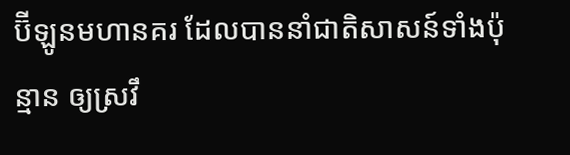ប៊ីឡូនមហានគរ ដែលបាននាំជាតិសាសន៍ទាំងប៉ុន្មាន ឲ្យស្រវឹ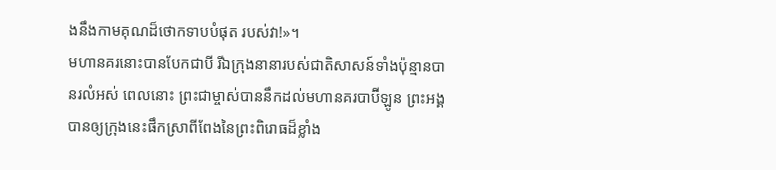ងនឹងកាមគុណដ៏ថោកទាបបំផុត របស់វា!»។
មហានគរនោះបានបែកជាបី រីឯក្រុងនានារបស់ជាតិសាសន៍ទាំងប៉ុន្មានបានរលំអស់ ពេលនោះ ព្រះជាម្ចាស់បាននឹកដល់មហានគរបាប៊ីឡូន ព្រះអង្គបានឲ្យក្រុងនេះផឹកស្រាពីពែងនៃព្រះពិរោធដ៏ខ្លាំង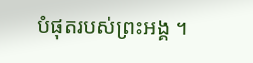បំផុតរបស់ព្រះអង្គ ។